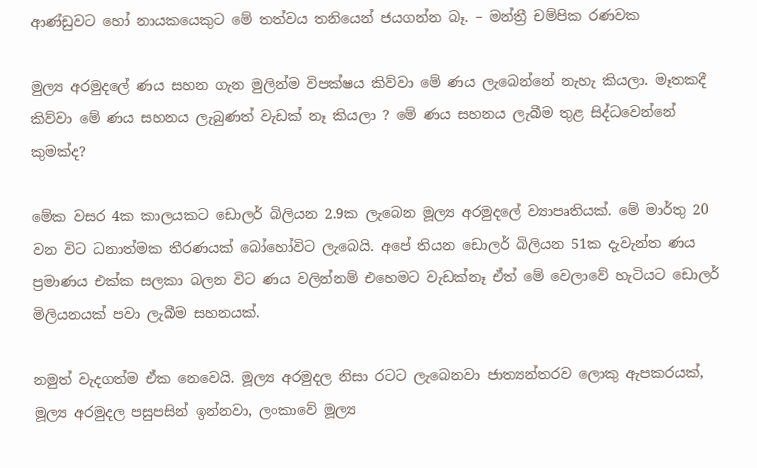ආණ්ඩුවට හෝ නායකයෙකුට මේ තත්වය තනියෙන් ජයගන්න බෑ. – මන්ත්‍රී චම්පික රණවක

මුල්‍ය අරමුදලේ ණය සහන ගැන මුලින්ම විපක්ෂය කිව්වා මේ ණය ලැබෙන්නේ නැහැ කියලා. මෑතකදී කිව්වා මේ ණය සහනය ලැබුණත් වැඩක් නෑ කියලා ? මේ ණය සහනය ලැබීම තුළ සිද්ධවෙන්නේ කුමක්ද?

මේක වසර 4ක කාලයකට ඩොලර් බිලියන 2.9ක ලැබෙන මූල්‍ය අරමුදලේ ව්‍යාපෘතියක්. මේ මාර්තු 20 වන විට ධනාත්මක තීරණයක් බෝහෝවිට ලැබෙයි. අපේ තියන ඩොලර් බිලියන 51ක දැවැන්ත ණය ප්‍රමාණය එක්ක සලකා බලන විට ණය වලින්නම් එහෙමට වැඩක්නෑ ඒත් මේ වෙලාවේ හැටියට ඩොලර් මිලියනයක් පවා ලැබීම සහනයක්.

නමුත් වැදගත්ම ඒක නෙවෙයි. මූල්‍ය අරමුදල නිසා රටට ලැබෙනවා ජාත්‍යන්තරව ලොකු ඇපකරයක්, මූල්‍ය අරමුදල පසුපසින් ඉන්නවා, ලංකාවේ මූල්‍ය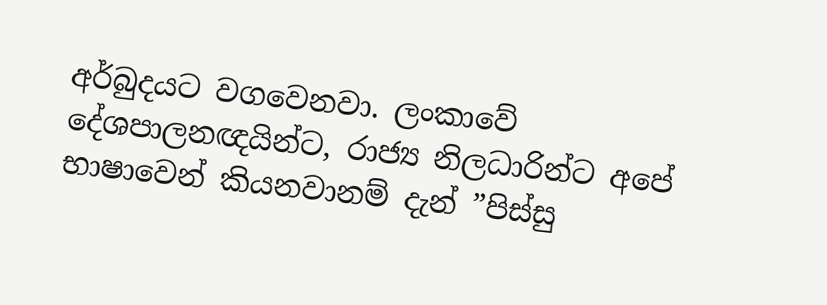අර්බුදයට වගවෙනවා. ලංකාවේ දේශපාලනඥයින්ට, රාජ්‍ය නිලධාරින්ට අපේ භාෂාවෙන් කියනවානම් දැන් ”පිස්සු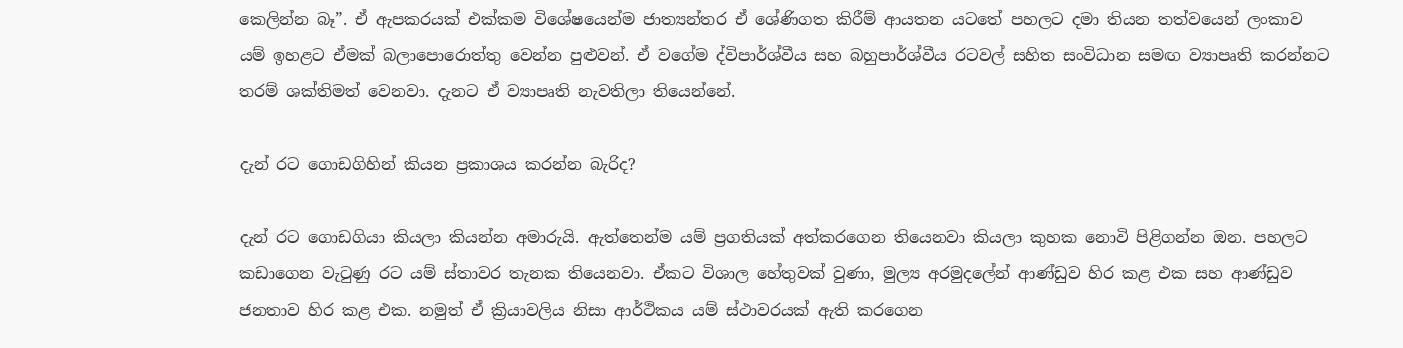කෙලින්න බෑ”. ඒ ඇපකරයක් එක්කම විශේෂයෙන්ම ජාත්‍යන්තර ඒ ශේණිගත කිරීම් ආයතන යටතේ පහලට දමා තියන තත්වයෙන් ලංකාව යම් ඉහළට ඒමක් බලාපොරොත්තු වෙන්න පුළුවන්. ඒ වගේම ද්විපාර්ශ්වීය සහ බහුපාර්ශ්වීය රටවල් සහිත සංවිධාන සමඟ ව්‍යාපෘති කරන්නට තරම් ශක්තිමත් වෙනවා. දැනට ඒ ව්‍යාපෘති නැවතිලා තියෙන්නේ.

දැන් රට ගොඩගිහින් කියන ප්‍රකාශය කරන්න බැරිද?

දැන් රට ගොඩගියා කියලා කියන්න අමාරුයි. ඇත්තෙන්ම යම් ප්‍රගතියක් අත්කරගෙන තියෙනවා කියලා කුහක නොවි පිළිගන්න ඔන. පහලට කඩාගෙන වැටුණු රට යම් ස්තාවර තැනක තියෙනවා. ඒකට විශාල හේතුවක් වුණා, මුල්‍ය අරමුදලේන් ආණ්ඩුව හිර කළ එක සහ ආණ්ඩුව ජනතාව හිර කළ එක. නමුත් ඒ ක්‍රියාවලිය නිසා ආර්ථිකය යම් ස්ථාවරයක් ඇති කරගෙන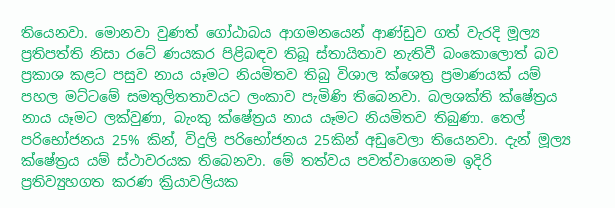තියෙනවා. මොනවා වුණත් ගෝඨාබය ආගමනයෙන් ආණ්ඩුව ගත් වැරදි මූල්‍ය ප්‍රතිපත්ති නිසා රටේ ණයකර පිළිබඳව තිබූ ස්තායිතාව නැතිවී බංකොලොත් බව ප්‍රකාශ කළට පසුව නාය යෑමට නියමිතව තිබු විශාල ක්ශෙත්‍ර ප්‍රමාණයක් යම් පහල මට්ටමේ සමතුලිතතාවයට ලංකාව පැමිණි තිබෙනවා. බලශක්ති ක්ෂේත්‍රය නාය යෑමට ලක්වුණා, බැංකු ක්ෂේත්‍රය නාය යෑමට නියමිතව තිබුණා. තෙල් පරිභෝජනය 25% කින්, විදුලි පරිභෝජනය 25කින් අඩුවෙලා තියෙනවා. දැන් මූල්‍ය ක්ෂේත්‍රය යම් ස්ථාවරයක තිබෙනවා. මේ තත්වය පවත්වාගෙනම ඉදිරි ප්‍රතිව්‍යුහගත කරණ ක්‍රියාවලියක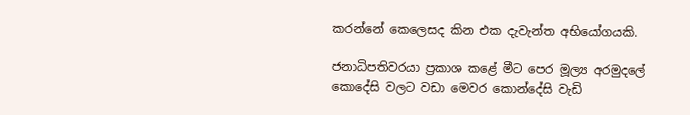කරන්නේ කෙලෙසද කින එක දැවැන්ත අභියෝගයකි.

ජනාධිපතිවරයා ප්‍රකාශ කළේ මීට පෙර මූල්‍ය අරමුදලේ කොදේසි වලට වඩා මෙවර කොන්දේසි වැඩි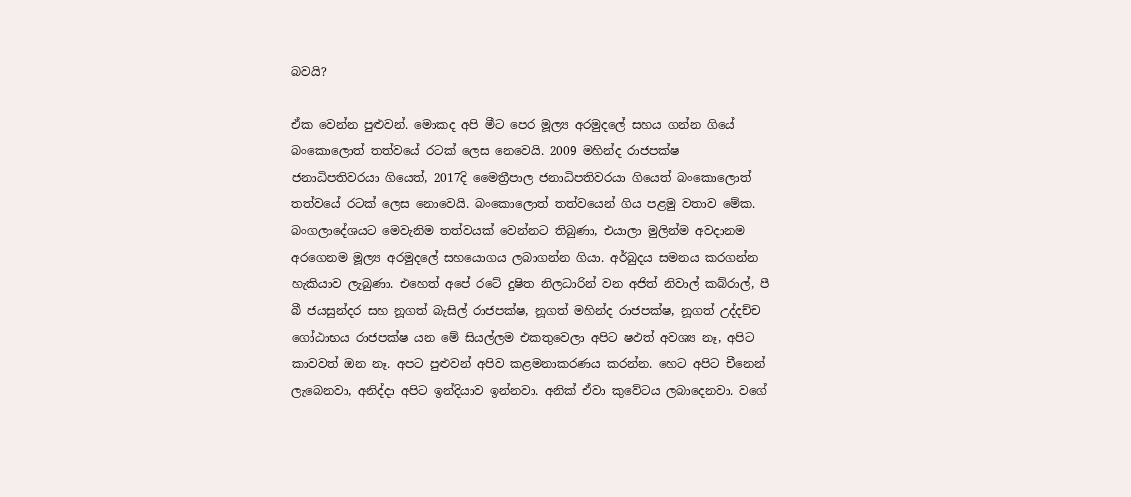බවයි?

ඒක වෙන්න පුළුවන්. මොකද අපි මීට පෙර මූල්‍ය අරමුදලේ සහය ගන්න ගියේ බංකොලොත් තත්වයේ රටක් ලෙස නෙවෙයි. 2009 මහින්ද රාජපක්ෂ ජනාධිපතිවරයා ගියෙත්, 2017දි මෛත්‍රීපාල ජනාධිපතිවරයා ගියෙත් බංකොලොත් තත්වයේ රටක් ලෙස නොවෙයි. බංකොලොත් තත්වයෙන් ගිය පළමු වතාව මේක. බංගලාදේශයට මෙවැනිම තත්වයක් වෙන්නට තිබුණා, එයාලා මුලින්ම අවදානම අරගෙනම මූල්‍ය අරමුදලේ සහයොගය ලබාගන්න ගියා. අර්බුදය සමනය කරගන්න හැකියාව ලැබුණා. එහෙත් අපේ රටේ දුෂිත නිලධාරින් වන අජිත් නිවාල් කබ්රාල්, පී බී ජයසුන්දර සහ නූගත් බැසිල් රාජපක්ෂ, නූගත් මහින්ද රාජපක්ෂ, නූගත් උද්දච්ච ගෝඨාභය රාජපක්ෂ යන මේ සියල්ලම එකතුවෙලා අපිට ෂඵත්‍ අවශ්‍ය නෑ, අපිට කාවවත් ඔන නෑ. අපට පුළුවන් අපිව කළමනාකරණය කරන්න. හෙට අපිට චීනෙන් ලැබෙනවා, අනිද්දා අපිට ඉන්දියාව ඉන්නවා. අනික් ඒවා කුවේටය ලබාදෙනවා. වගේ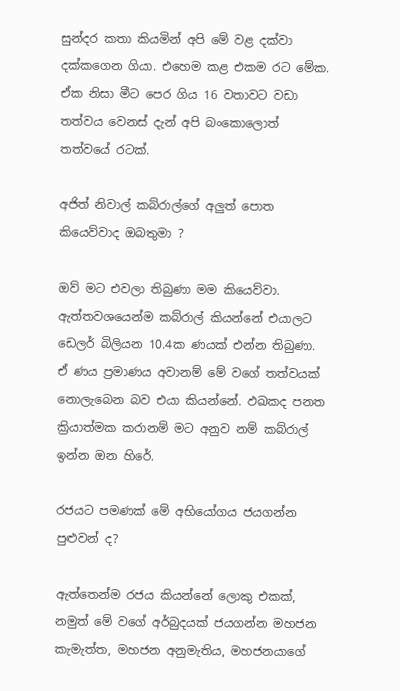සුන්දර කතා කියමින් අපි මේ වළ දක්වා දක්කගෙන ගියා. එහෙම කළ එකම රට මේක. ඒක නිසා මීට පෙර ගිය 16 වතාවට වඩා තත්වය වෙනස් දැන් අපි බංකොලොත් තත්වයේ රටක්.

අජිත් නිවාල් කබ්රාල්ගේ අලුත් පොත කියෙව්වාද ඔබතුමා ?

ඔව් මට එවලා තිබුණා මම කියෙව්වා. ඇත්තවශයෙන්ම කබ්රාල් කියන්නේ එයාලට ඩෙලර් බිලියන 10.4ක ණයක් එන්න තිබුණා. ඒ ණය ප්‍රමාණය අවානම් මේ වගේ තත්වයක් නොලැබෙන බව එයා කියන්නේ. ඵඛකද පනත ක්‍රියාත්මක කරානම් මට අනුව නම් කබ්රාල් ඉන්න ඔන හිරේ.

රජයට පමණක් මේ අභියෝගය ජයගන්න පුළුවන් ද?

ඇත්තෙන්ම රජය කියන්නේ ලොකු එකක්, නමුත් මේ වගේ අර්බුදයක් ජයගන්න මහජන කැමැත්ත, මහජන අනුමැතිය, මහජනයාගේ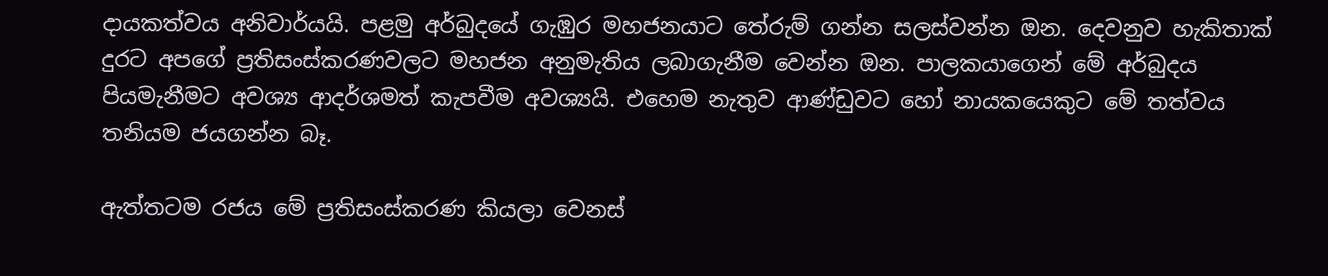දායකත්වය අනිවාර්යයි. පළමු අර්බුදයේ ගැඹුර මහජනයාට තේරුම් ගන්න සලස්වන්න ඔන. දෙවනුව හැකිතාක් දුරට අපගේ ප්‍රතිසංස්කරණවලට මහජන අනුමැතිය ලබාගැනීම වෙන්න ඔන. පාලකයාගෙන් මේ අර්බුදය පියමැනීමට අවශ්‍ය ආදර්ශමත් කැපවීම අවශ්‍යයි. එහෙම නැතුව ආණ්ඩුවට හෝ නායකයෙකුට මේ තත්වය තනියම ජයගන්න බෑ.

ඇත්තටම රජය මේ ප්‍රතිසංස්කරණ කියලා වෙනස්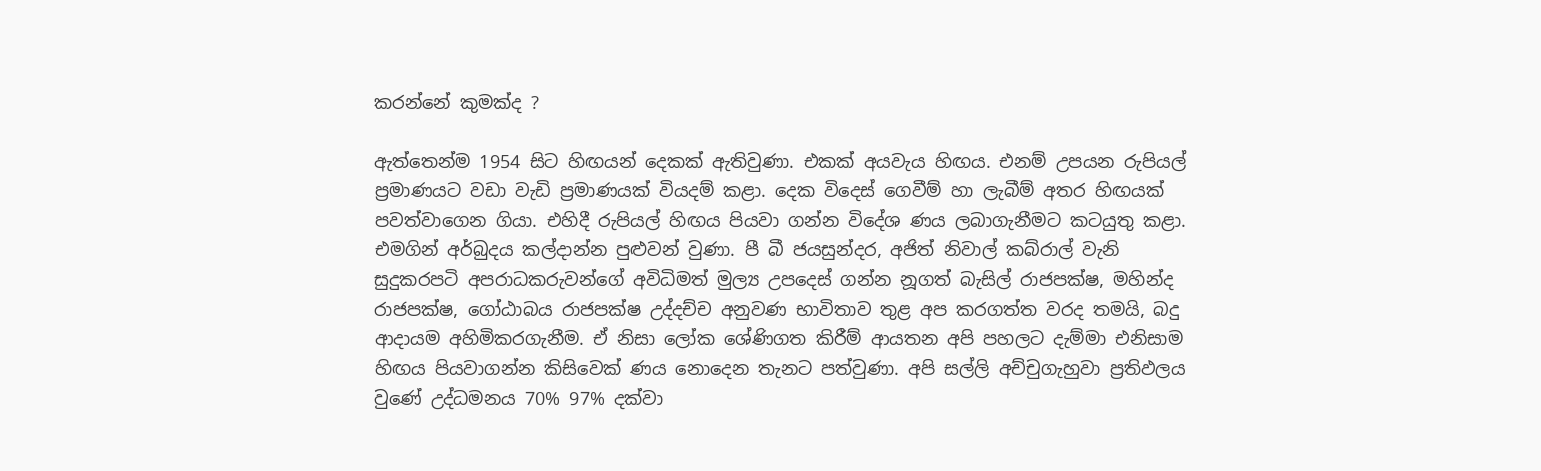කරන්නේ කුමක්ද ?

ඇත්තෙන්ම 1954 සිට හිඟයන් දෙකක් ඇතිවුණා. එකක් අයවැය හිඟය. එනම් උපයන රුපියල් ප්‍රමාණයට වඩා වැඩි ප්‍රමාණයක් වියදම් කළා. දෙක විදෙස් ගෙවීම් හා ලැබීම් අතර හිඟයක් පවත්වාගෙන ගියා. එහිදී රුපියල් හිඟය පියවා ගන්න විදේශ ණය ලබාගැනීමට කටයුතු කළා. එමගින් අර්බුදය කල්දාන්න පුළුවන් වුණා. පී බී ජයසුන්දර, අජිත් නිවාල් කබ්රාල් වැනි සුදුකරපටි අපරාධකරුවන්ගේ අවිධිමත් මුල්‍ය උපදෙස් ගන්න නූගත් බැසිල් රාජපක්ෂ, මහින්ද රාජපක්ෂ, ගෝඨාබය රාජපක්ෂ උද්දච්ච අනුවණ භාවිතාව තුළ අප කරගත්ත වරද තමයි, බදු ආදායම අහිමිකරගැනීම. ඒ නිසා ලෝක ශේණිගත කිරීම් ආයතන අපි පහලට දැම්මා එනිසාම හිඟය පියවාගන්න කිසිවෙක් ණය නොදෙන තැනට පත්වුණා. අපි සල්ලි අච්චුගැහුවා ප්‍රතිඵලය වුණේ උද්ධමනය 70% 97% දක්වා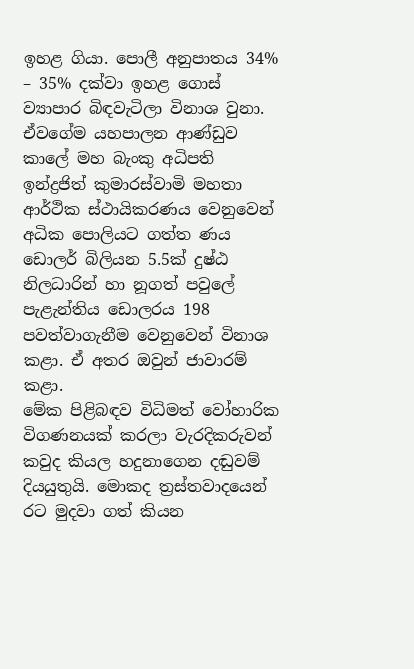ඉහළ ගියා. පොලී අනුපාතය 34% – 35% දක්වා ඉහළ ගොස් ව්‍යාපාර බිඳවැටිලා විනාශ වුනා.
ඒවගේම යහපාලන ආණ්ඩුව කාලේ මහ බැංකු අධිපති ඉන්ද්‍රජිත් කුමාරස්වාමි මහතා ආර්ථික ස්ථායිකරණය වෙනුවෙන් අධික පොලියට ගත්ත ණය ඩොලර් බිලියන 5.5ක් දුෂ්ඨ නිලධාරින් හා නූගත් පවුලේ පැළැන්තිය ඩොලරය 198 පවත්වාගැනීම වෙනුවෙන් විනාශ කළා. ඒ අතර ඔවුන් ජාවාරම් කළා.
මේක පිළිබඳව විධිමත් වෝහාරික විගණනයක් කරලා වැරදිකරුවන් කවුද කියල හදුනාගෙන දඬුවම් දියයුතුයි. මොකද ත්‍රස්තවාදයෙන් රට මුදවා ගත් කියන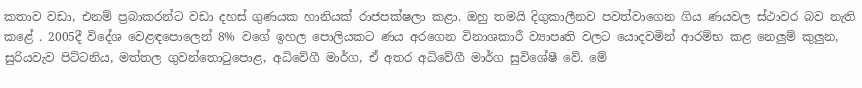කතාව වඩා, එනම් ප්‍රබාකරන්ට වඩා දහස් ගුණයක හානියක් රාජපක්ෂලා කළා. ඔහු තමයි දිගුකාලීනව පවත්වාගෙන ගිය ණයවල ස්ථාවර බව නැති කළේ . 2005දී විදේශ වෙළඳපොලෙන් 8% වගේ ඉහල පොලියකට ණය අරගෙන විනාශකාරී ව්‍යාපෘති වලට යොදවමින් ආරම්භ කළ නෙලුම් කුලුන, සුරියවැව පිට්ටනිය, මත්තල ගුවන්තොටුපොළ, අධිවේගී මාර්ග, ඒ අතර අධිවේගී මාර්ග සුවිශේෂී වේ. මේ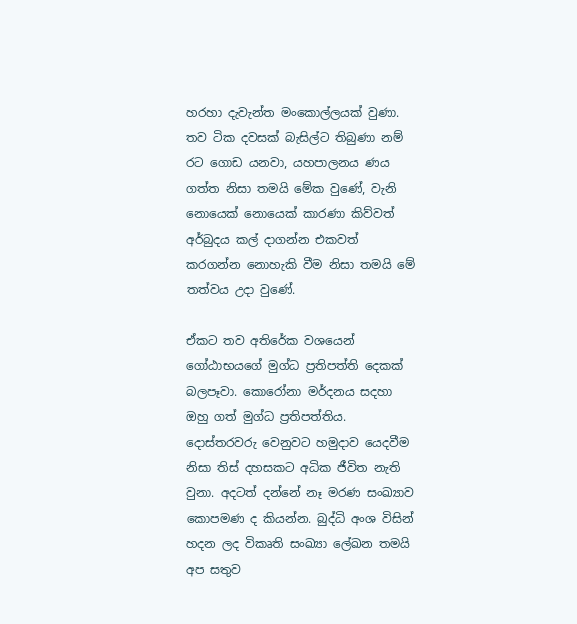හරහා දැවැන්ත මංකොල්ලයක් වුණා. තව ටික දවසක් බැසිල්ට තිබුණා නම් රට ගොඩ යනවා, යහපාලනය ණය ගත්ත නිසා තමයි මේක වුණේ, වැනි නොයෙක් නොයෙක් කාරණා කිව්වත් අර්බුදය කල් දාගන්න එකවත් කරගන්න නොහැකි වීම නිසා තමයි මේ තත්වය උදා වුණේ.

ඒකට තව අතිරේක වශයෙන් ගෝඨාභයගේ මුග්ධ ප්‍රතිපත්ති දෙකක් බලපෑවා. කොරෝනා මර්දනය සදහා ඔහු ගත් මුග්ධ ප්‍රතිපත්තිය. දොස්තරවරු වෙනුවට හමුදාව යෙදවීම නිසා තිස් දහසකට අධික ජීවිත නැති වුනා. අදටත් දන්නේ නෑ මරණ සංඛ්‍යාව කොපමණ ද කියන්න. බුද්ධි අංශ විසින් හදන ලද විකෘති සංඛ්‍යා ලේඛන තමයි අප සතුව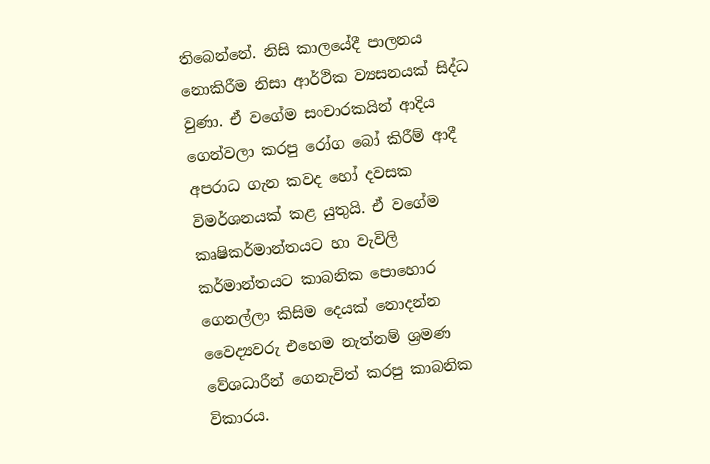තිබෙන්නේ. නිසි කාලයේදී පාලනය නොකිරීම නිසා ආර්ථික ව්‍යසනයක් සිද්ධ වුණා. ඒ වගේම සංචාරකයින් ආදිය ගෙන්වලා කරපු රෝග බෝ කිරීම් ආදී අපරාධ ගැන කවද හෝ දවසක විමර්ශනයක් කළ යුතුයි. ඒ වගේම කෘෂිකර්මාන්තයට හා වැවිලි කර්මාන්තයට කාබනික පොහොර ගෙනල්ලා කිසිම දෙයක් නොදන්න වෛද්‍යවරු එහෙම නැත්නම් ශ්‍රමණ වේශධාරීන් ගෙනැවිත් කරපු කාබනික විකාරය.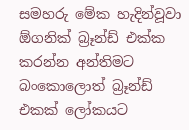සමහරු මේක හැදින්වූවා ඕගනික් බ්‍රෑන්ඩ් එක්ක කරන්න අන්තිමට බංකොලොත් බ්‍රෑන්ඩ් එකක් ලෝකයට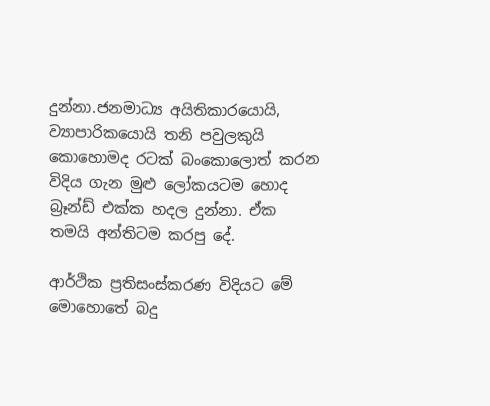දුන්නා.ජනමාධ්‍ය අයිතිකාරයොයි, ව්‍යාපාරිකයොයි තනි පවුලකුයි කොහොමද රටක් බංකොලොත් කරන විදිය ගැන මුළු ලෝකයටම හොද බ්‍රෑන්ඩ් එක්ක හදල දුන්නා. ඒක තමයි අන්තිටම කරපු දේ.

ආර්ථික ප්‍රතිසංස්කරණ විදියට මේ මොහොතේ බදු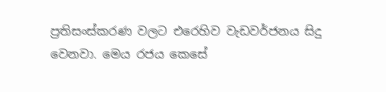ප්‍රතිසංස්කරණ වලට එරෙහිව වැඩවර්ජනය සිදු වෙනවා. මෙය රජය කෙසේ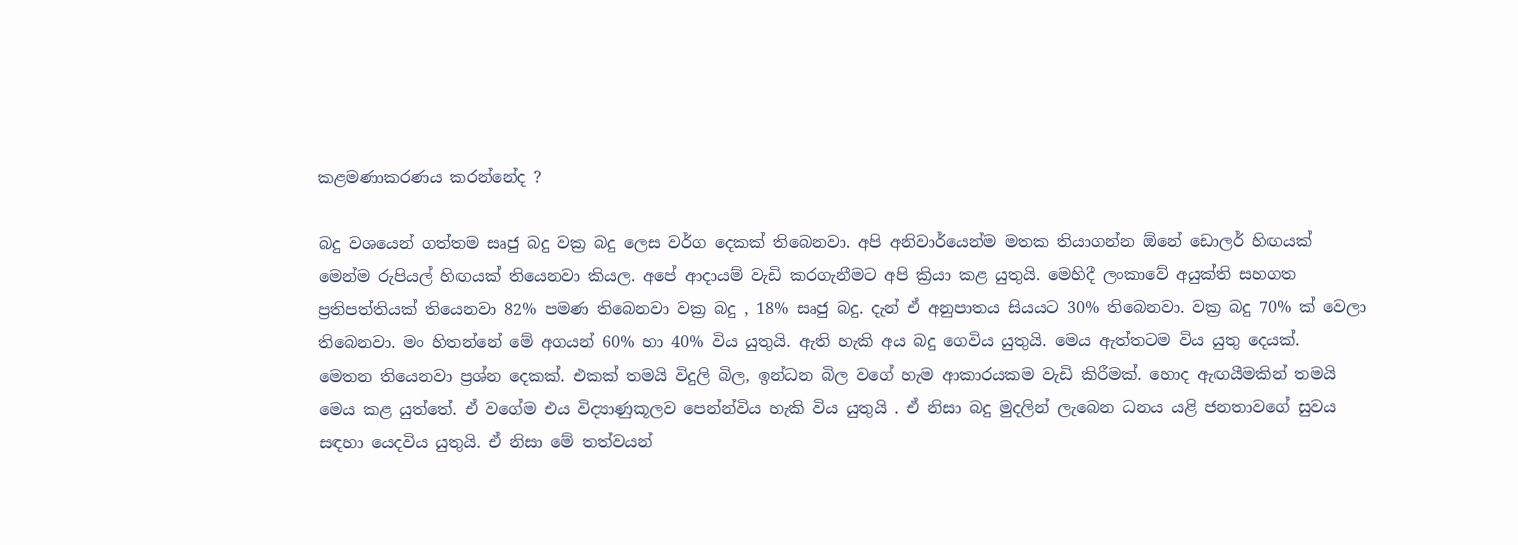කළමණාකරණය කරන්නේද ?

බදු වශයෙන් ගත්තම සෘජු බදු වක්‍ර බදු ලෙස වර්ග දෙකක් තිබෙනවා. අපි අනිවාර්යෙන්ම මතක තියාගන්න ඕනේ ඩොලර් හිඟයක් මෙන්ම රුපියල් හිඟයක් තියෙනවා කියල. අපේ ආදායම් වැඩි කරගැනීමට අපි ක්‍රියා කළ යුතුයි. මෙහිදී ලංකාවේ අයුක්ති සහගත ප්‍රතිපත්තියක් තියෙනවා 82% පමණ තිබෙනවා වක්‍ර බදු , 18% සෘජු බදු. දැන් ඒ අනුපාතය සියයට 30% තිබෙනවා. වක්‍ර බදු 70% ක් වෙලා තිබෙනවා. මං හිතන්නේ මේ අගයන් 60% හා 40% විය යුතුයි. ඇති හැකි අය බදු ගෙවිය යුතුයි. මෙය ඇත්තටම විය යුතු දෙයක්.
මෙතන තියෙනවා ප්‍රශ්න දෙකක්. එකක් තමයි විදුලි බිල, ඉන්ධන බිල වගේ හැම ආකාරයකම වැඩි කිරීමක්. හොද ඇඟයීමකින් තමයි මෙය කළ යුත්තේ. ඒ වගේම එය විද්‍යාණුකූලව පෙන්න්විය හැකි විය යුතුයි . ඒ නිසා බදු මුදලින් ලැබෙන ධනය යළි ජනතාවගේ සුවය සඳහා යෙදවිය යුතුයි. ඒ නිසා මේ තත්වයන්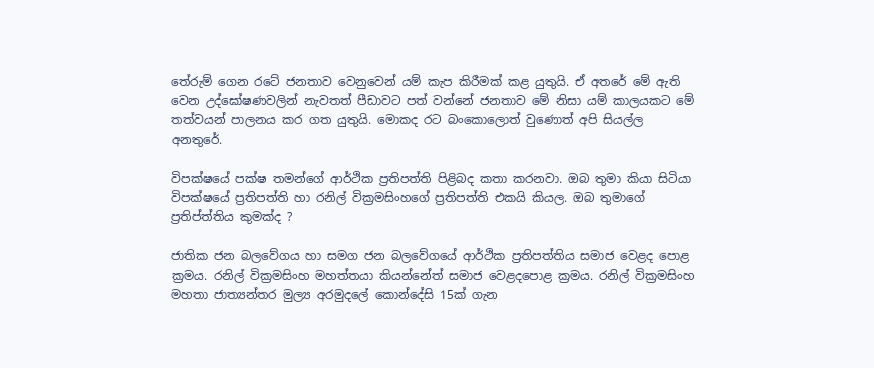තේරුම් ගෙන රටේ ජනතාව වෙනුවෙන් යම් කැප කිරීමක් කළ යුතුයි. ඒ අතරේ මේ ඇති වෙන උද්ඝෝෂණවලින් නැවතත් පීඩාවට පත් වන්නේ ජනතාව මේ නිසා යම් කාලයකට මේ තත්වයන් පාලනය කර ගත යුතුයි. මොකද රට බංකොලොත් වුණොත් අපි සියල්ල අනතුරේ.

විපක්ෂයේ පක්ෂ තමන්ගේ ආර්ථික ප්‍රතිපත්ති පිළිබද කතා කරනවා. ඔබ තුමා කියා සිටියා විපක්ෂයේ ප්‍රතිපත්ති හා රනිල් වික්‍රමසිංහගේ ප්‍රතිපත්ති එකයි කියල. ඔබ තුමාගේ ප්‍රතිප්ත්තිය කුමක්ද ?

ජාතික ජන බලවේගය හා සමග ජන බලවේගයේ ආර්ථික ප්‍රතිපත්තිය සමාජ වෙළද පොළ ක්‍රමය. රනිල් වික්‍රමසිංහ මහත්තයා කියන්නේත් සමාජ වෙළදපොළ ක්‍රමය. රනිල් වික්‍රමසිංහ මහතා ජාත්‍යන්තර මුල්‍ය අරමුදලේ කොන්දේසි 15ක් ගැන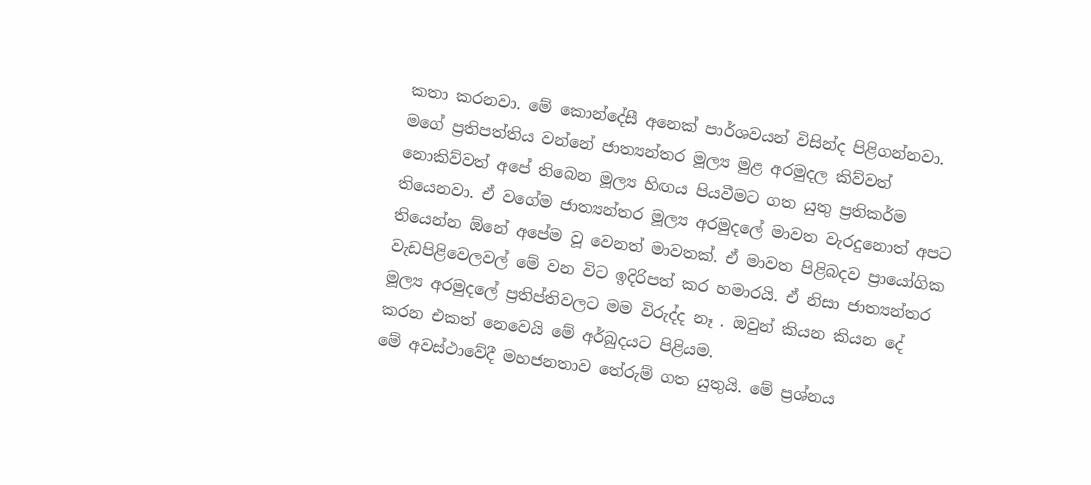කතා කරනවා. මේ කොන්දේසී අනෙක් පාර්ශවයන් විසින්ද පිළිගන්නවා. මගේ ප්‍රතිපත්තිය වන්නේ ජාත්‍යන්තර මූල්‍ය මුළ අරමුදල කිව්වත් නොකිව්වත් අපේ තිබෙන මූල්‍ය හිඟය පියවීමට ගත යුතු ප්‍රතිකර්ම තියෙනවා. ඒ වගේම ජාත්‍යන්තර මූල්‍ය අරමුදලේ මාවත වැරදුනොත් අපට තියෙන්න ඕනේ අපේම වූ වෙනත් මාවතක්. ඒ මාවත පිළිබදව ප්‍රායෝගික වැඩපිළිවෙලවල් මේ වන විට ඉදිරිපත් කර හමාරයි. ඒ නිසා ජාත්‍යන්තර මූල්‍ය අරමුදලේ ප්‍රතිප්තිවලට මම විරුද්ද නෑ . ඔවුන් කියන කියන දේ කරන එකත් නෙවෙයි මේ අර්බුදයට පිළියම.
මේ අවස්ථාවේදී මහජනතාව තේරුම් ගත යුතුයි. මේ ප්‍රශ්නය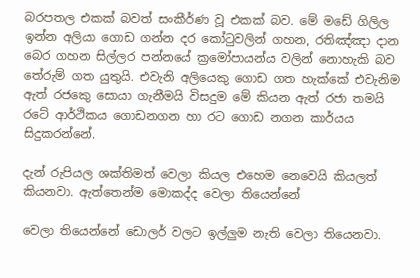බරපතල එකක් බවත් සංකීර්ණ වූ එකක් බව. මේ මඩේ ගිලිල ඉන්න අලියා ගොඩ ගන්න දර කෝටුවලින් ගහන, රතිඤ්ඤා දාන බෙර ගහන සිල්ලර පන්නයේ ක්‍රමෝපායන්ය වලින් නොහැකි බව තේරුම් ගත යුතුයි. එවැනි අලියෙකු ගොඩ ගත හැක්කේ එවැනිම ඇත් රජකෙු සොයා ගැනීමයි විසදුම මේ කියන ඇත් රජා තමයි රටේ ආර්ථිකය ගොඩනගන හා රට ගොඩ නගන කාර්යය සිදුකරන්නේ.

දැන් රුපියල ශක්තිමත් වෙලා කියල එහෙම නෙවෙයි කියලත් කියනවා. ඇත්තෙන්ම මොකද්ද වෙලා තියෙන්නේ

වෙලා තියෙන්නේ ඩොලර් වලට ඉල්ලුම නැති වෙලා තියෙනවා.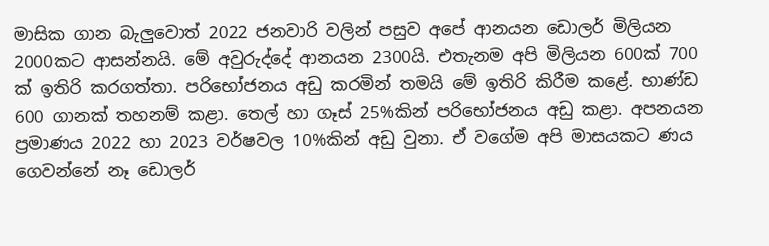මාසික ගාන බැලුවොත් 2022 ජනවාරි වලින් පසුව අපේ ආනයන ඩොලර් මිලියන 2000කට ආසන්නයි. මේ අවුරුද්දේ ආනයන 2300යි. එතැනම අපි මිලියන 600ක් 700 ක් ඉතිරි කරගත්තා. පරිභෝජනය අඩු කරමින් තමයි මේ ඉතිරි කිරීම කළේ. භාණ්ඩ 600 ගානක් තහනම් කළා. තෙල් හා ගෑස් 25%කින් පරිභෝජනය අඩු කළා. අපනයන ප්‍රමාණය 2022 හා 2023 වර්ෂවල 10%කින් අඩු වුනා. ඒ වගේම අපි මාසයකට ණය ගෙවන්නේ නෑ ඩොලර්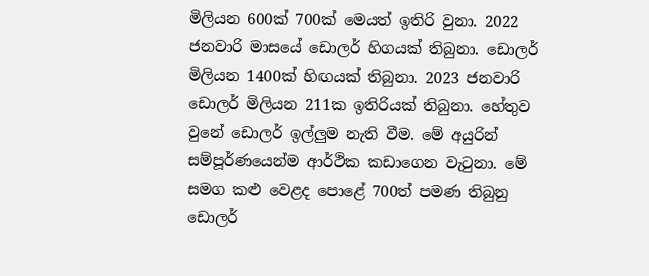මිලියන 600ක් 700ක් මෙයත් ඉතිරි වුනා. 2022 ජනවාරි මාසයේ ඩොලර් හිගයක් තිබුනා. ඩොලර් මිලියන 1400ක් හිඟයක් තිබුනා. 2023 ජනවාරි ඩොලර් මිලියන 211ක ඉතිරියක් තිබුනා. හේතුව වුනේ ඩොලර් ඉල්ලුම නැති වීම. මේ අයුරින් සම්පූර්ණයෙන්ම ආර්ථික කඩාගෙන වැටුනා. මේ සමග කළු වෙළද පොළේ 700ත් පමණ තිබුනු ඩොලර්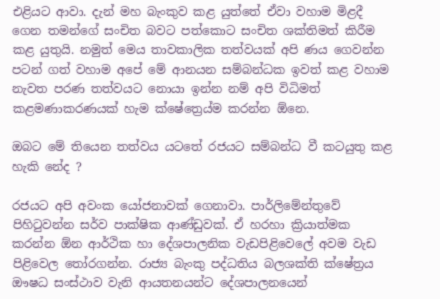එළියට ආවා. දැන් මහ බැංකුව කළ යුත්තේ ඒවා වහාම මිළදී ගෙන තමන්ගේ සංචිත බවට පත්කොට සංචිත ශක්තිමත් කිරීම කළ යුතුයි. නමුත් මෙය තාවකාලික තත්වයක් අපි ණය ගෙවන්න පටන් ගත් වහාම අපේ මේ ආනයන සම්බන්ධක ඉවත් කළ වහාම නැවත පරණ තත්වයට නොයා ඉන්න නම් අපි විධිමත් කළමණාකරණයක් හැම ක්ෂේත්‍රෙය්ම කරන්න ඕනෙ.

ඔබට මේ තියෙන තත්වය යටතේ රජයට සම්බන්ධ වී කටයුතු කළ හැකි නේද ?

රජයට අපි අවංක යෝජනාවක් ගෙනාවා. පාර්ලිමේන්තුවේ පිහිටුවන්න සර්ව පාක්ෂික ආණ්ඩුවක්. ඒ හරහා ක්‍රියාත්මක කරන්න ඕන ආර්ථික හා දේශපාලනික වැඩපිළිවෙලේ අවම වැඩ පිළිවෙල තෝරගන්න. රාජ්‍ය බැංකු පද්ධතිය බලශක්ති ක්ෂේත්‍රය ඖෂධ සංස්ථාව වැනි ආයතනයන්ට දේශපාලනයෙන්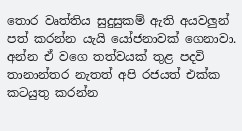තොර වෘත්තිය සුදුසුකම් ඇති අයවලුන් පත් කරන්න යැයි යෝජනාවක් ගෙනාවා. අන්න ඒ වගෙ තත්වයක් තුළ පදවි තානාන්තර නැතත් අපි රජයත් එක්ක කටයුතු කරන්න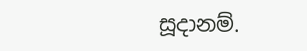සූදානම්.